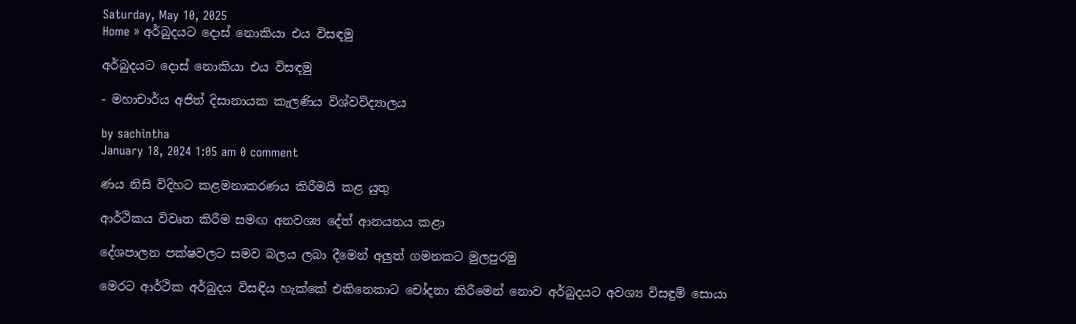Saturday, May 10, 2025
Home » අර්බුදයට දොස් නොකියා එය විසඳමු

අර්බුදයට දොස් නොකියා එය විසඳමු

- මහාචාර්ය අජිත් දිසානායක කැලණිය විශ්වවිද්‍යාලය

by sachintha
January 18, 2024 1:05 am 0 comment

ණය නිසි විදිහට කළමනාකරණය කිරීමයි කළ යුතු

ආර්ථිකය විවෘත කිරීම සමඟ අනවශ්‍ය දේත් ආනයනය කළා

දේශපාලන පක්ෂවලට සමව බලය ලබා දීමෙන් අලුත් ගමනකට මුලපුරමු

මෙරට ආර්ථික අර්බුදය විසඳිය හැක්කේ එකිනෙකාට චෝදනා කිරීමෙන් නොව අර්බුදයට අවශ්‍ය විසඳුම් සොයා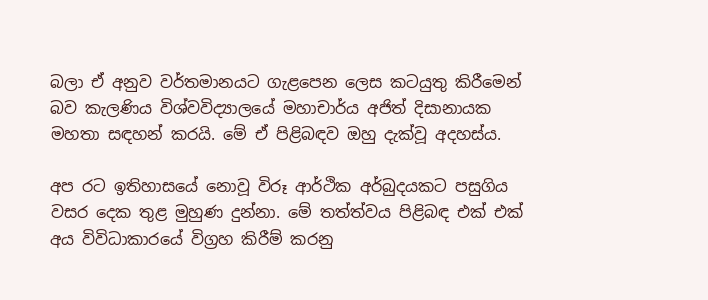බලා ඒ අනුව වර්තමානයට ගැළපෙන ලෙස කටයුතු කිරීමෙන් බව කැලණිය විශ්වවිද්‍යාලයේ මහාචාර්ය අජිත් දිසානායක මහතා සඳහන් කරයි. මේ ඒ පිළිබඳව ඔහු දැක්වූ අදහස්ය.

අප රට ඉතිහාසයේ නොවූ විරූ ආර්ථික අර්බුදයකට පසුගිය වසර දෙක තුළ මුහුණ දුන්නා. මේ තත්ත්වය පිළිබඳ එක් එක් අය විවිධාකාරයේ විග්‍රහ කිරීම් කරනු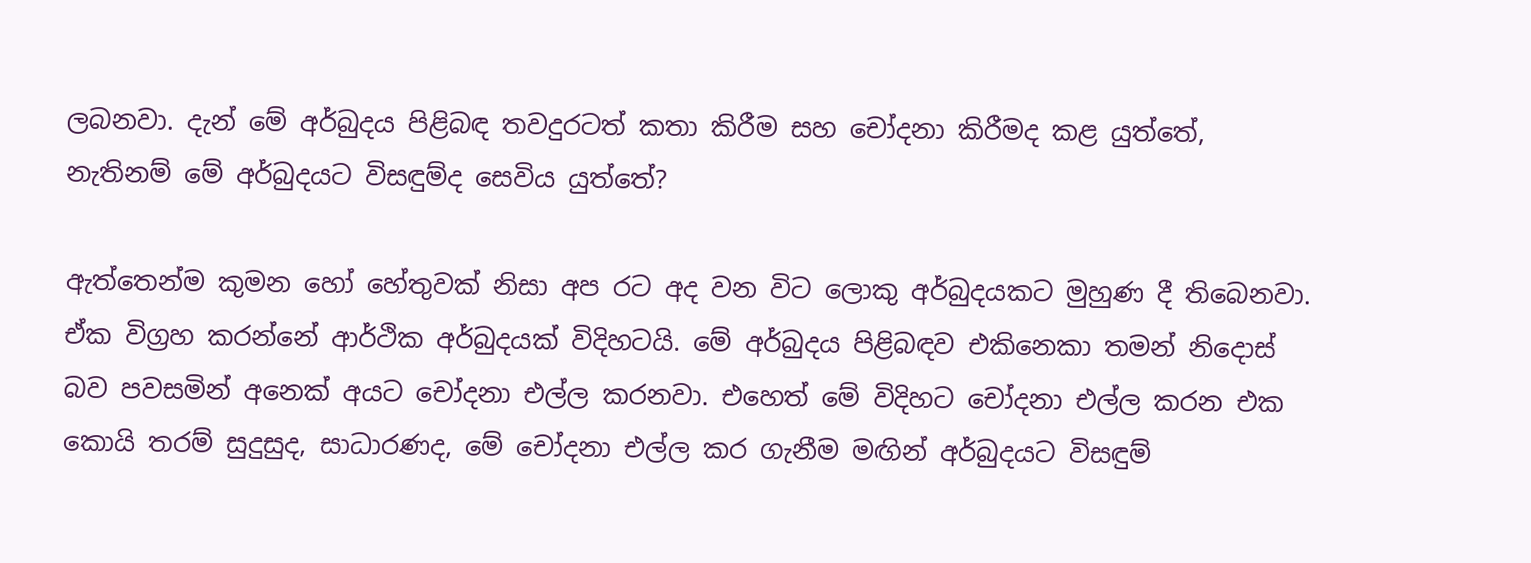ලබනවා. දැන් මේ අර්බුදය පිළිබඳ තවදුරටත් කතා කිරීම සහ චෝදනා කිරීමද කළ යුත්තේ, නැතිනම් මේ අර්බුදයට විසඳුම්ද සෙවිය යුත්තේ?

ඇත්තෙන්ම කුමන හෝ හේතුවක් නිසා අප රට අද වන විට ලොකු අර්බුදයකට මුහුණ දී තිබෙනවා. ඒක විග්‍රහ කරන්නේ ආර්ථික අර්බුදයක් විදිහටයි. මේ අර්බුදය පිළිබඳව එකිනෙකා තමන් නිදොස් බව පවසමින් අනෙක් අයට චෝදනා එල්ල කරනවා. එහෙත් මේ විදිහට චෝදනා එල්ල කරන එක කොයි තරම් සුදුසුද, සාධාරණද, මේ චෝදනා එල්ල කර ගැනීම මඟින් අර්බුදයට විසඳුම්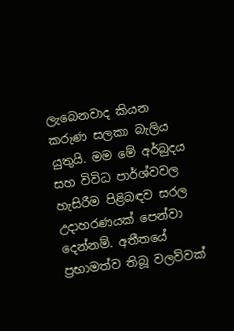ලැබෙනවාද කියන කරුණ සලකා බැලිය යුතුයි. මම මේ අර්බුදය සහ විවිධ පාර්ශ්වවල හැසිරීම පිළිබඳව සරල උදාහරණයක් පෙන්වා දෙන්නම්. අතීතයේ ප්‍රභාමත්ව තිබූ වලව්වක්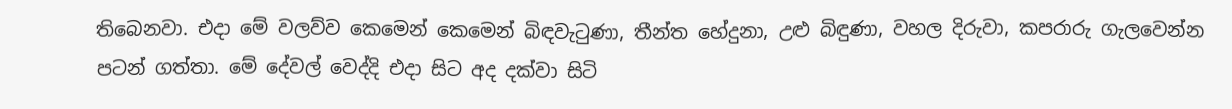තිබෙනවා. එදා මේ වලව්ව කෙමෙන් කෙමෙන් බිඳවැටුණා, තීන්ත හේදුනා, උළු බිඳුණා, වහල දිරුවා, කපරාරු ගැලවෙන්න පටන් ගත්තා. මේ දේවල් වෙද්දි එදා සිට අද දක්වා සිටි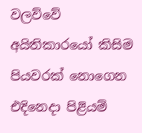වලව්වේ අයිතිකාරයෝ කිසිම පියවරක් නොගෙන එදිනෙදා පිළියම්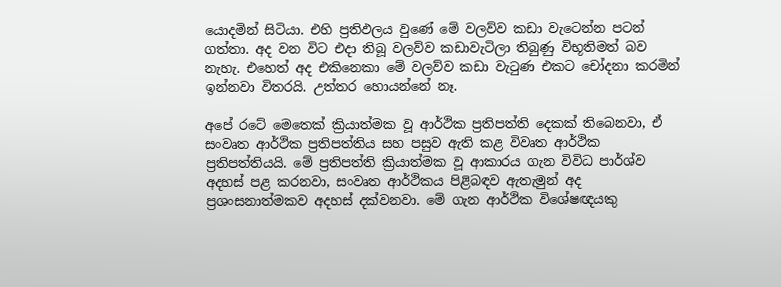යොදමින් සිටියා. එහි ප්‍රතිඵලය වුණේ මේ වලව්ව කඩා වැටෙන්න පටන් ගත්තා. අද වන විට එදා තිබූ වලව්ව කඩාවැටිලා තිබුණු විභූතිමත් බව නැහැ. එහෙත් අද එකිනෙකා මේ වලව්ව කඩා වැටුණ එකට චෝදනා කරමින් ඉන්නවා විතරයි. උත්තර හොයන්නේ නෑ.

අපේ රටේ මෙතෙක් ක්‍රියාත්මක වූ ආර්ථික ප්‍රතිපත්ති දෙකක් තිබෙනවා, ඒ සංවෘත ආර්ථික ප්‍රතිපත්තිය සහ පසුව ඇති කළ විවෘත ආර්ථික ප්‍රතිපත්තියයි. මේ ප්‍රතිපත්ති ක්‍රියාත්මක වූ ආකාරය ගැන විවිධ පාර්ශ්ව අදහස් පළ කරනවා, සංවෘත ආර්ථිකය පිළිබඳව ඇතැමුන් අද ප්‍රශංසනාත්මකව අදහස් දක්වනවා. මේ ගැන ආර්ථික විශේෂඥයකු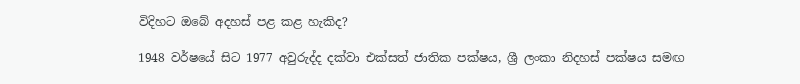විදිහට ඔබේ අදහස් පළ කළ හැකිද?

1948 වර්ෂයේ සිට 1977 අවුරුද්ද දක්වා එක්සත් ජාතික පක්ෂය, ශ්‍රී ලංකා නිදහස් පක්ෂය සමඟ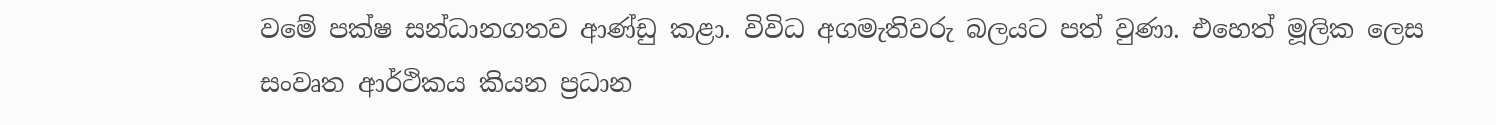වමේ පක්ෂ සන්ධානගතව ආණ්ඩු කළා. විවිධ අගමැතිවරු බලයට පත් වුණා. එහෙත් මූලික ලෙස සංවෘත ආර්ථිකය කියන ප්‍රධාන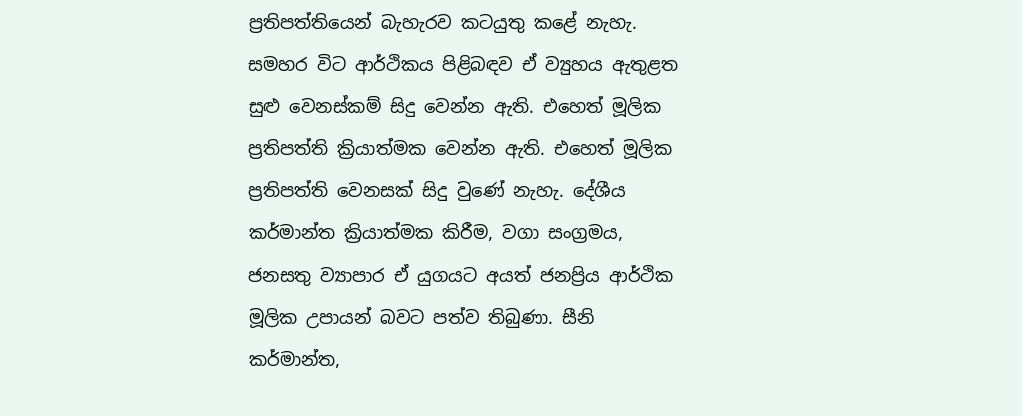ප්‍රතිපත්තියෙන් බැහැරව කටයුතු කළේ නැහැ. සමහර විට ආර්ථිකය පිළිබඳව ඒ ව්‍යුහය ඇතුළත සුළු වෙනස්කම් සිදු වෙන්න ඇති. එහෙත් මූලික ප්‍රතිපත්ති ක්‍රියාත්මක වෙන්න ඇති. එහෙත් මූලික ප්‍රතිපත්ති වෙනසක් සිදු වුණේ නැහැ. දේශීය කර්මාන්ත ක්‍රියාත්මක කිරීම, වගා සංග්‍රමය, ජනසතු ව්‍යාපාර ඒ යුගයට අයත් ජනප්‍රිය ආර්ථික මූලික උපායන් බවට පත්ව තිබුණා. සීනි කර්මාන්ත,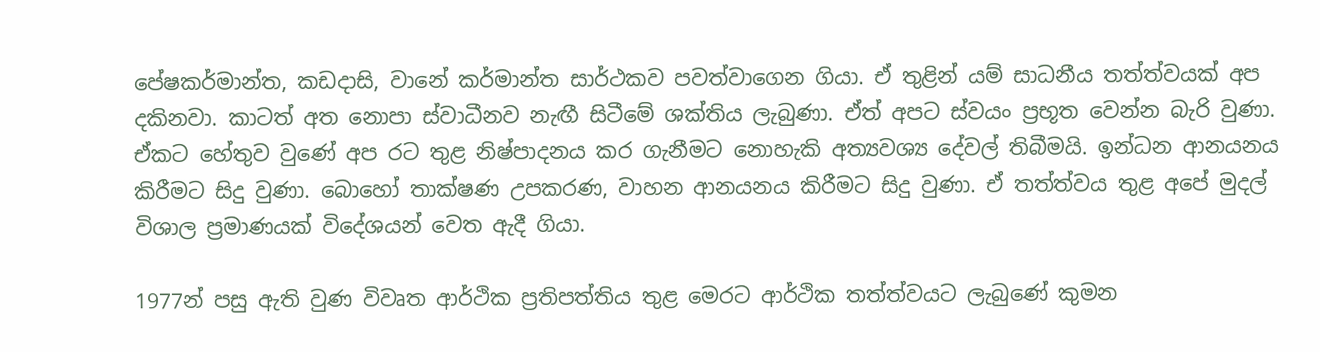පේෂකර්මාන්ත, කඩදාසි, වානේ කර්මාන්ත සාර්ථකව පවත්වාගෙන ගියා. ඒ තුළින් යම් සාධනීය තත්ත්වයක් අප දකිනවා. කාටත් අත නොපා ස්වාධීනව නැඟී සිටීමේ ශක්තිය ලැබුණා. ඒත් අපට ස්වයං ප්‍රභූත වෙන්න බැරි වුණා. ඒකට හේතුව වුණේ අප රට තුළ නිෂ්පාදනය කර ගැනීමට නොහැකි අත්‍යවශ්‍ය දේවල් තිබීමයි. ඉන්ධන ආනයනය කිරීමට සිදු වුණා. බොහෝ තාක්ෂණ උපකරණ, වාහන ආනයනය කිරීමට සිදු වුණා. ඒ තත්ත්වය තුළ අපේ මුදල් විශාල ප්‍රමාණයක් විදේශයන් වෙත ඇදී ගියා.

1977න් පසු ඇති වුණ විවෘත ආර්ථික ප්‍රතිපත්තිය තුළ මෙරට ආර්ථික තත්ත්වයට ලැබුණේ කුමන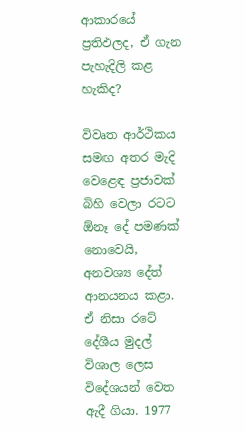ආකාරයේ ප්‍රතිඵලද, ඒ ගැන පැහැදිලි කළ හැකිද?

විවෘත ආර්ථිකය සමඟ අතර මැදි වෙළෙඳ ප්‍රජාවක් බිහි වෙලා රටට ඕනෑ දේ පමණක් නොවෙයි, අනවශ්‍ය දේත් ආනයනය කළා. ඒ නිසා රටේ දේශීය මුදල් විශාල ලෙස විදේශයන් වෙත ඇදී ගියා. 1977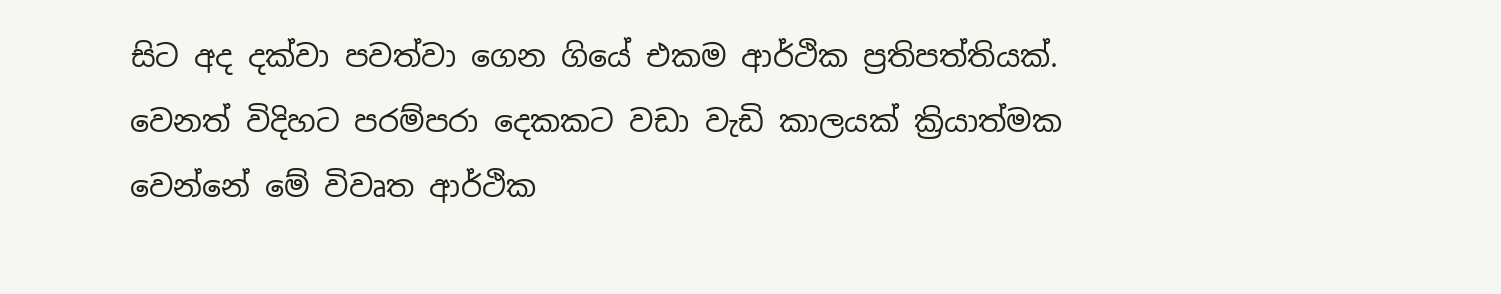සිට අද දක්වා පවත්වා ගෙන ගියේ එකම ආර්ථික ප්‍රතිපත්තියක්. වෙනත් විදිහට පරම්පරා දෙකකට වඩා වැඩි කාලයක් ක්‍රියාත්මක වෙන්නේ මේ විවෘත ආර්ථික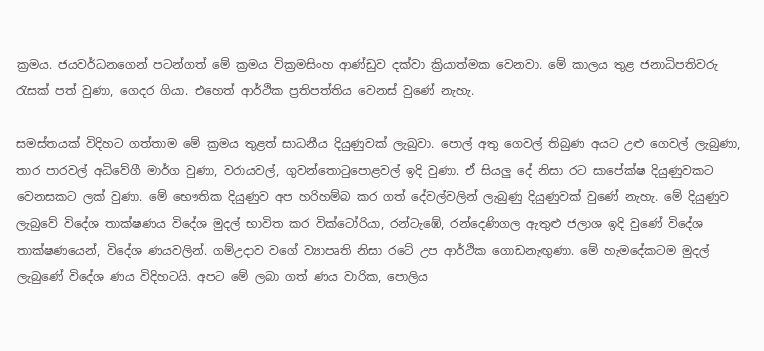ක්‍රමය. ජයවර්ධනගෙන් පටන්ගත් මේ ක්‍රමය වික්‍රමසිංහ ආණ්ඩුව දක්වා ක්‍රියාත්මක වෙනවා. මේ කාලය තුළ ජනාධිපතිවරු රැසක් පත් වුණා, ගෙදර ගියා. එහෙත් ආර්ථික ප්‍රතිපත්තිය වෙනස් වුණේ නැහැ.

සමස්තයක් විදිහට ගත්තාම මේ ක්‍රමය තුළත් සාධනීය දියුණුවක් ලැබුවා. පොල් අතු ගෙවල් තිබුණ අයට උළු ගෙවල් ලැබුණා, තාර පාරවල් අධිවේගී මාර්ග වුණා, වරායවල්, ගුවන්තොටුපොළවල් ඉදි වුණා. ඒ සියලු දේ නිසා රට සාපේක්ෂ දියුණුවකට වෙනසකට ලක් වුණා. මේ භෞතික දියුණුව අප හරිහම්බ කර ගත් දේවල්වලින් ලැබුණු දියුණුවක් වුණේ නැහැ. මේ දියුණුව ලැබුවේ විදේශ තාක්ෂණය විදේශ මුදල් භාවිත කර වික්ටෝරියා, රන්ටැඹේ, රන්දෙණිගල ඇතුළු ජලාශ ඉදි වුණේ විදේශ තාක්ෂණයෙන්, විදේශ ණයවලින්. ගම්උදාව වගේ ව්‍යාපෘති නිසා රටේ උප ආර්ථික ගොඩනැඟුණා. මේ හැමදේකටම මුදල් ලැබුණේ විදේශ ණය විදිහටයි. අපට මේ ලබා ගත් ණය වාරික, පොලිය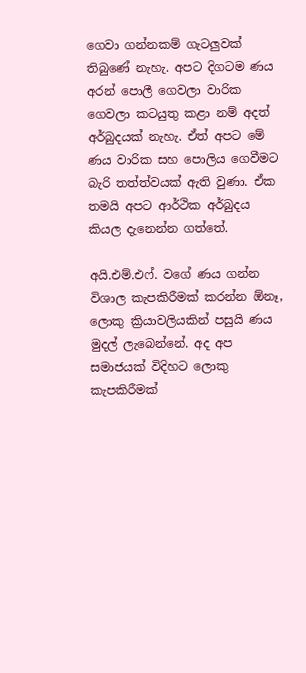ගෙවා ගන්නකම් ගැටලුවක් තිබුණේ නැහැ. අපට දිගටම ණය අරන් පොලී ගෙවලා වාරික ගෙවලා කටයුතු කළා නම් අදත් අර්බුදයක් නැහැ. ඒත් අපට මේ ණය වාරික සහ පොලිය ගෙවීමට බැරි තත්ත්වයක් ඇති වුණා. ඒක තමයි අපට ආර්ථික අර්බුදය කියල දැනෙන්න ගත්තේ.

අයි.එම්.එෆ්. වගේ ණය ගන්න විශාල කැපකිරීමක් කරන්න ඕනෑ, ලොකු ක්‍රියාවලියකින් පසුයි ණය මුදල් ලැබෙන්නේ. අද අප සමාජයක් විදිහට ලොකු කැපකිරීමක්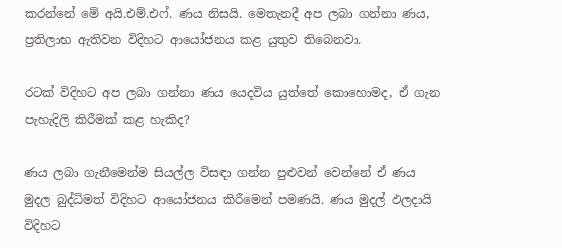කරන්නේ මේ අයි.එම්.එෆ්. ණය නිසයි. මෙතැනදී අප ලබා ගන්නා ණය, ප්‍රතිලාභ ඇතිවන විදිහට ආයෝජනය කළ යුතුව තිබෙනවා.

රටක් විදිහට අප ලබා ගන්නා ණය යෙදවිය යුත්තේ කොහොමද, ඒ ගැන පැහැදිලි කිරීමක් කළ හැකිද?

ණය ලබා ගැනීමෙන්ම සියල්ල විසඳා ගන්න පුළුවන් වෙන්නේ ඒ ණය මුදල බුද්ධිමත් විදිහට ආයෝජනය කිරීමෙන් පමණයි. ණය මුදල් ඵලදායි විදිහට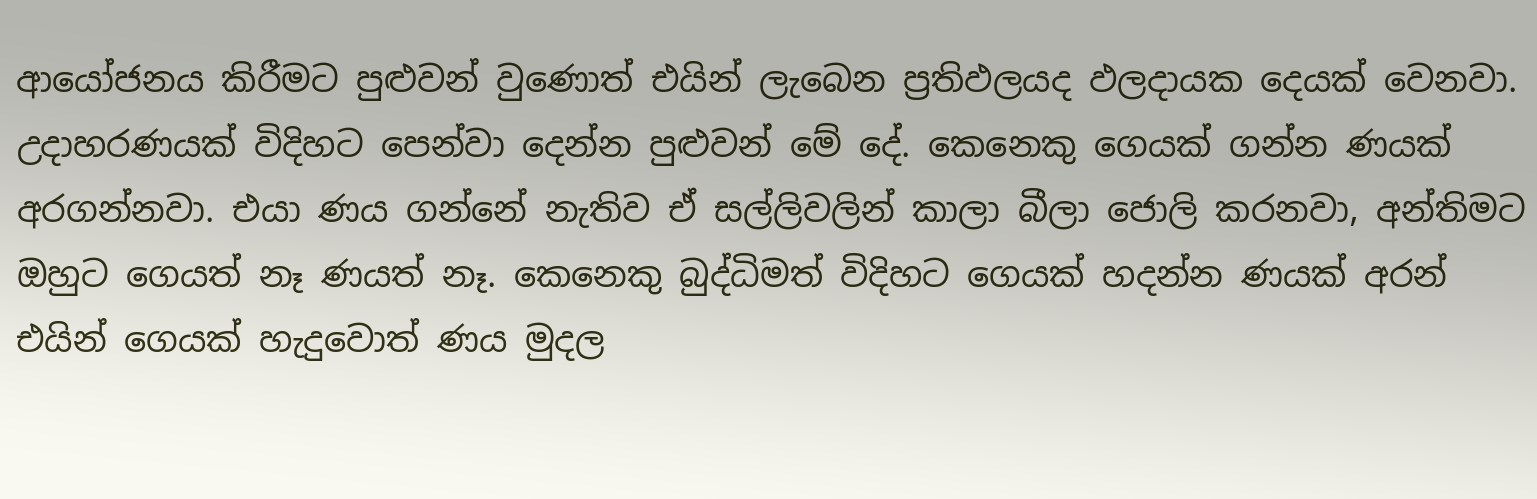ආයෝජනය කිරීමට පුළුවන් වුණොත් එයින් ලැබෙන ප්‍රතිඵලයද ඵලදායක දෙයක් වෙනවා. උදාහරණයක් විදිහට පෙන්වා දෙන්න පුළුවන් මේ දේ. කෙනෙකු ගෙයක් ගන්න ණයක් අරගන්නවා. එයා ණය ගන්නේ නැතිව ඒ සල්ලිවලින් කාලා බීලා ජොලි කරනවා, අන්තිමට ඔහුට ගෙයත් නෑ ණයත් නෑ. කෙනෙකු බුද්ධිමත් විදිහට ගෙයක් හදන්න ණයක් අරන් එයින් ගෙයක් හැදුවොත් ණය මුදල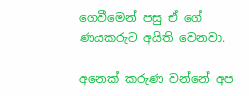ගෙවීමෙන් පසු ඒ ගේ ණයකරුට අයිති වෙනවා.

අනෙක් කරුණ වන්නේ අප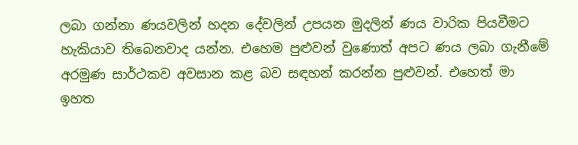ලබා ගන්නා ණයවලින් හදන දේවලින් උපයන මුදලින් ණය වාරික පියවීමට හැකියාව තිබෙනවාද යන්න. එහෙම පුළුවන් වුණොත් අපට ණය ලබා ගැනීමේ අරමුණ සාර්ථකව අවසාන කළ බව සඳහන් කරන්න පුළුවන්. එහෙත් මා ඉහත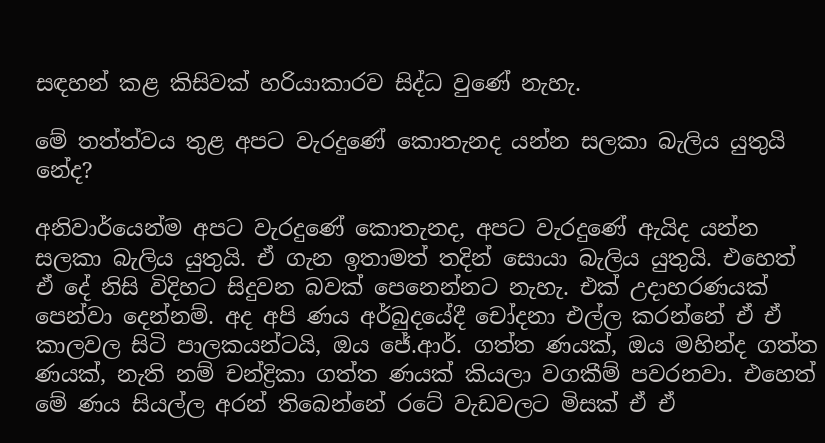සඳහන් කළ කිසිවක් හරියාකාරව සිද්ධ වුණේ නැහැ.

මේ තත්ත්වය තුළ අපට වැරදුණේ කොතැනද යන්න සලකා බැලිය යුතුයි නේද?

අනිවාර්යෙන්ම අපට වැරදුණේ කොතැනද, අපට වැරදුණේ ඇයිද යන්න සලකා බැලිය යුතුයි. ඒ ගැන ඉතාමත් තදින් සොයා බැලිය යුතුයි. එහෙත් ඒ දේ නිසි විදිහට සිදුවන බවක් පෙනෙන්නට නැහැ. එක් උදාහරණයක් පෙන්වා දෙන්නම්. අද අපි ණය අර්බුදයේදී චෝදනා එල්ල කරන්නේ ඒ ඒ කාලවල සිටි පාලකයන්ටයි, ඔය ජේ.ආර්. ගත්ත ණයක්, ඔය මහින්ද ගත්ත ණයක්, නැති නම් චන්ද්‍රිකා ගත්ත ණයක් කියලා වගකීම් පවරනවා. එහෙත් මේ ණය සියල්ල අරන් තිබෙන්නේ රටේ වැඩවලට මිසක් ඒ ඒ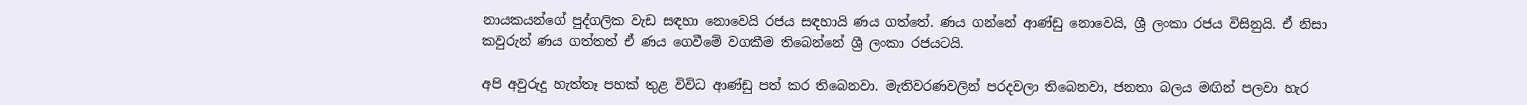නායකයන්ගේ පුද්ගලික වැඩ සඳහා නොවෙයි රජය සඳහායි ණය ගත්තේ. ණය ගන්නේ ආණ්ඩු නොවෙයි, ශ්‍රී ලංකා රජය විසිනුයි. ඒ නිසා කවුරුන් ණය ගත්තත් ඒ ණය ගෙවීමේ වගකීම තිබෙන්නේ ශ්‍රී ලංකා රජයටයි.

අපි අවුරුදු හැත්තෑ පහක් තුළ විවිධ ආණ්ඩු පත් කර තිබෙනවා. මැතිවරණවලින් පරදවලා තිබෙනවා, ජනතා බලය මඟින් පලවා හැර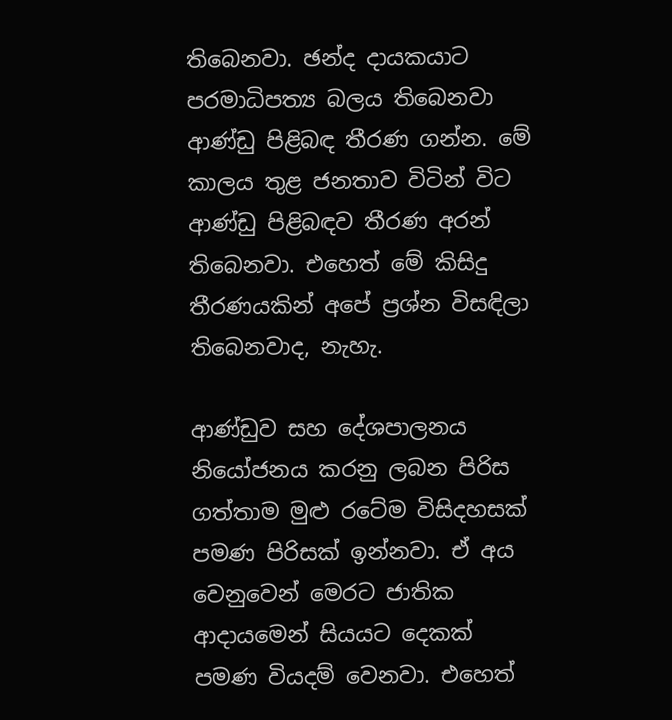තිබෙනවා. ඡන්ද දායකයාට පරමාධිපත්‍ය බලය තිබෙනවා ආණ්ඩු පිළිබඳ තීරණ ගන්න. මේ කාලය තුළ ජනතාව විටින් විට ආණ්ඩු පිළිබඳව තීරණ අරන් තිබෙනවා. එහෙත් මේ කිසිදු තීරණයකින් අපේ ප්‍රශ්න විසඳිලා තිබෙනවාද, නැහැ.

ආණ්ඩුව සහ දේශපාලනය නියෝජනය කරනු ලබන පිරිස ගත්තාම මුළු රටේම විසිදහසක් පමණ පිරිසක් ඉන්නවා. ඒ අය වෙනුවෙන් මෙරට ජාතික ආදායමෙන් සියයට දෙකක් පමණ වියදම් වෙනවා. එහෙත්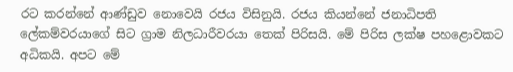රට කරන්නේ ආණ්ඩුව නොවෙයි රජය විසිනුයි. රජය කියන්නේ ජනාධිපති ලේකම්වරයාගේ සිට ග්‍රාම නිලධාරීවරයා තෙක් පිරිසයි. මේ පිරිස ලක්ෂ පහළොවකට අධිකයි. අපට මේ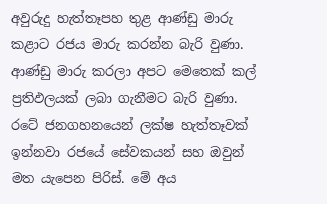අවුරුදු හැත්තෑපහ තුළ ආණ්ඩු මාරු කළාට රජය මාරු කරන්න බැරි වුණා. ආණ්ඩු මාරු කරලා අපට මෙතෙක් කල් ප්‍රතිඵලයක් ලබා ගැනීමට බැරි වුණා. රටේ ජනගහනයෙන් ලක්ෂ හැත්තෑවක් ඉන්නවා රජයේ සේවකයන් සහ ඔවුන් මත යැපෙන පිරිස්. මේ අය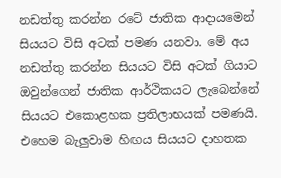නඩත්තු කරන්න රටේ ජාතික ආදායමෙන් සියයට විසි අටක් පමණ යනවා. මේ අය නඩත්තු කරන්න සියයට විසි අටක් ගියාට ඔවුන්ගෙන් ජාතික ආර්ථිකයට ලැබෙන්නේ සියයට එකොළහක ප්‍රතිලාභයක් පමණයි. එහෙම බැලුවාම හිඟය සියයට දාහතක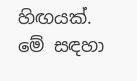හිඟයක්. මේ සඳහා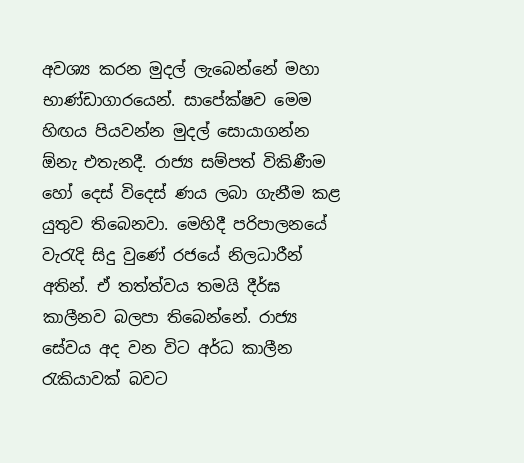අවශ්‍ය කරන මුදල් ලැබෙන්නේ මහා භාණ්ඩාගාරයෙන්. සාපේක්ෂව මෙම හිඟය පියවන්න මුදල් සොයාගන්න ඕනැ එතැනදී. රාජ්‍ය සම්පත් විකිණීම හෝ දෙස් විදෙස් ණය ලබා ගැනීම කළ යුතුව තිබෙනවා. මෙහිදී පරිපාලනයේ වැරැදි සිදු වුණේ රජයේ නිලධාරීන් අතින්. ඒ තත්ත්වය තමයි දීර්ඝ කාලීනව බලපා තිබෙන්නේ. රාජ්‍ය සේවය අද වන විට අර්ධ කාලීන රැකියාවක් බවට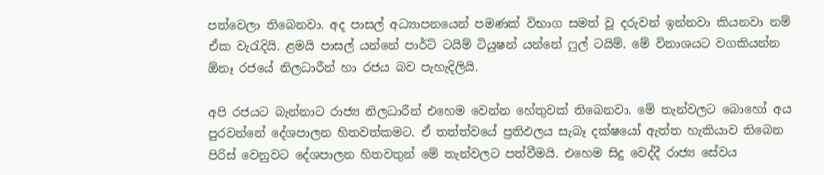පත්වෙලා තිබෙනවා. අද පාසල් අධ්‍යාපනයෙන් පමණක් විභාග සමත් වූ දරුවන් ඉන්නවා කියනවා නම් ඒක වැරැදියි. ළමයි පාසල් යන්නේ පාර්ට් ටයිම් ටියුෂන් යන්නේ ෆුල් ටයිම්. මේ විනාශයට වගකියන්න ඕනෑ රජයේ නිලධාරීන් හා රජය බව පැහැදිලියි.

අපි රජයට බැන්නාට රාජ්‍ය නිලධාරීන් එහෙම වෙන්න හේතුවක් තිබෙනවා. මේ තැන්වලට බොහෝ අය පුරවන්නේ දේශපාලන හිතවත්කමට. ඒ තත්ත්වයේ ප්‍රතිඵලය සැබෑ දක්ෂයෝ ඇත්ත හැකියාව තිබෙන පිරිස් වෙනුවට දේශපාලන හිතවතුන් මේ තැන්වලට පත්වීමයි. එහෙම සිදු වෙද්දී රාජ්‍ය සේවය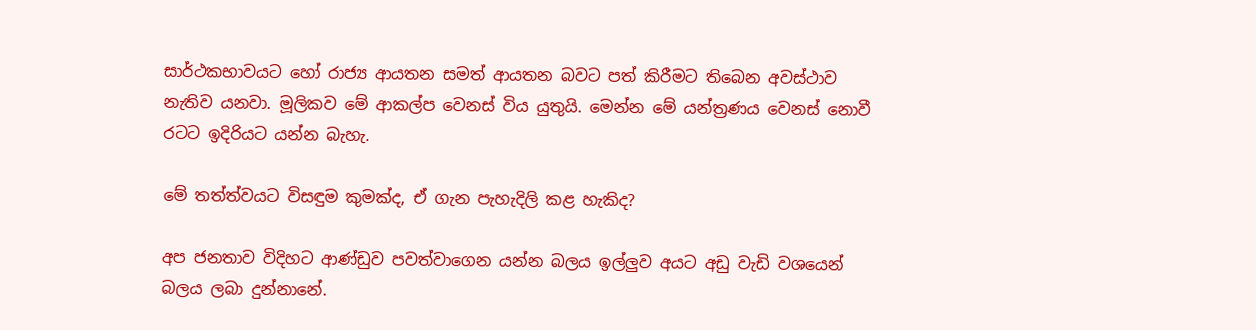සාර්ථකභාවයට හෝ රාජ්‍ය ආයතන සමත් ආයතන බවට පත් කිරීමට තිබෙන අවස්ථාව නැතිව යනවා. මූලිකව මේ ආකල්ප වෙනස් විය යුතුයි. මෙන්න මේ යන්ත්‍රණය වෙනස් නොවී රටට ඉදිරියට යන්න බැහැ.

මේ තත්ත්වයට විසඳුම කුමක්ද, ඒ ගැන පැහැදිලි කළ හැකිද?

අප ජනතාව විදිහට ආණ්ඩුව පවත්වාගෙන යන්න බලය ඉල්ලුව අයට අඩු වැඩි වශයෙන් බලය ලබා දුන්නානේ.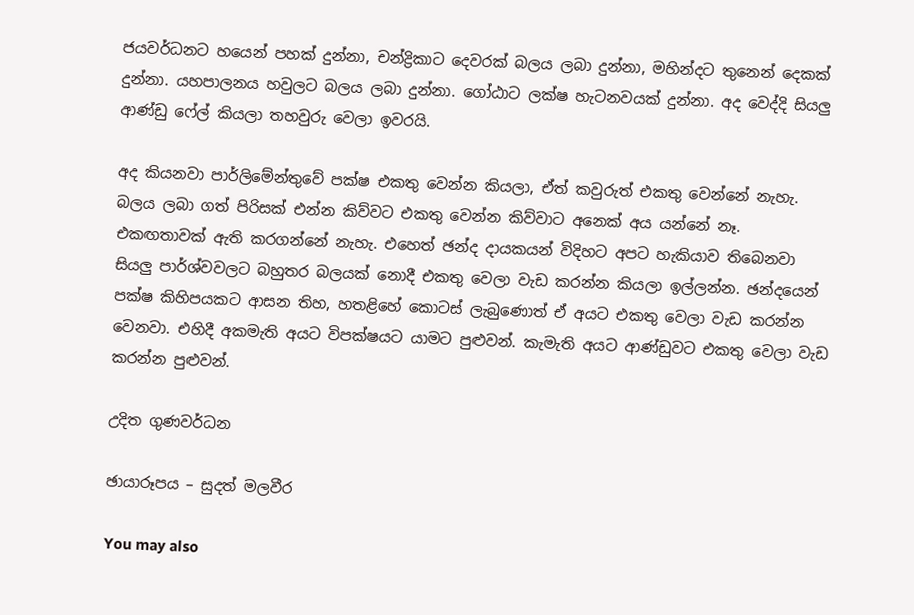ජයවර්ධනට හයෙන් පහක් දුන්නා, චන්ද්‍රිකාට දෙවරක් බලය ලබා දුන්නා, මහින්දට තුනෙන් දෙකක් දුන්නා. යහපාලනය හවුලට බලය ලබා දුන්නා. ගෝඨාට ලක්ෂ හැටනවයක් දුන්නා. අද වෙද්දි සියලු ආණ්ඩු ෆේල් කියලා තහවුරු වෙලා ඉවරයි.

අද කියනවා පාර්ලිමේන්තුවේ පක්ෂ එකතු වෙන්න කියලා, ඒත් කවුරුත් එකතු වෙන්නේ නැහැ. බලය ලබා ගත් පිරිසක් එන්න කිව්වට එකතු වෙන්න කිව්වාට අනෙක් අය යන්නේ නෑ. එකඟතාවක් ඇති කරගන්නේ නැහැ. එහෙත් ඡන්ද දායකයන් විදිහට අපට හැකියාව තිබෙනවා සියලු පාර්ශ්වවලට බහුතර බලයක් නොදී එකතු වෙලා වැඩ කරන්න කියලා ඉල්ලන්න. ඡන්දයෙන් පක්ෂ කිහිපයකට ආසන තිහ, හතළිහේ කොටස් ලැබුණොත් ඒ අයට එකතු වෙලා වැඩ කරන්න වෙනවා. එහිදී අකමැති අයට විපක්ෂයට යාමට පුළුවන්. කැමැති අයට ආණ්ඩුවට එකතු වෙලා වැඩ කරන්න පුළුවන්.

උදිත ගුණවර්ධන

ඡායාරූපය – සුදත් මලවීර

You may also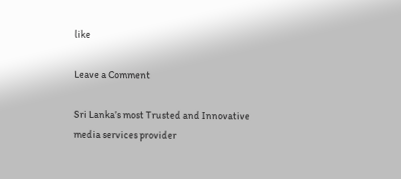like

Leave a Comment

Sri Lanka’s most Trusted and Innovative media services provider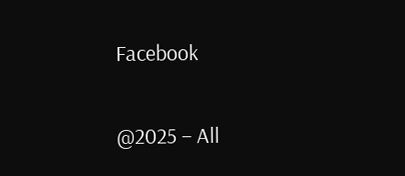Facebook

@2025 – All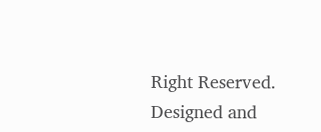Right Reserved. Designed and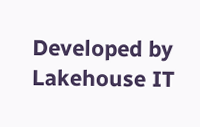Developed by Lakehouse IT